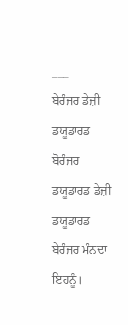___
ਬੇਰੰਜਰ ਡੇਜ਼ੀ ਡਯੂਡਾਰਡ ਬੋਰੰਜਰ ਡਯੂਡਾਰਡ ਡੇਜ਼ੀ ਡਯੂਡਾਰਡ ਬੇਰੰਜਰ ਮੰਨਦਾ ਇਹਨੂੰ।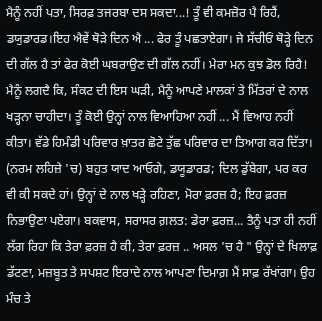ਮੈਨੂੰ ਨਹੀਂ ਪਤਾ, ਸਿਰਫ਼ ਤਜਰਬਾ ਦਸ ਸਕਦਾ...! ਤੂੰ ਵੀ ਕਮਜ਼ੋਰ ਪੈ ਰਿਹੈਂ, ਡਯੁਡਾਰਡ।ਇਹ ਐਵੇਂ ਥੋੜੇ ਦਿਨ ਐ ... ਫੇਰ ਤੂੰ ਪਛਤਾਏਗਾ। ਜੇ ਸੱਚੀਓਂ ਥੋੜ੍ਹੇ ਦਿਨ ਦੀ ਗੱਲ ਹੈ ਤਾਂ ਫੇਰ ਕੋਈ ਘਬਰਾਉਣ ਦੀ ਗੱਲ ਨਹੀਂ। ਮੇਰਾ ਮਨ ਕੁਝ ਡੋਲ ਰਿਹੈ! ਮੈਨੂੰ ਲਗਦੈ ਕਿ, ਸੰਕਟ ਦੀ ਇਸ ਘੜੀ, ਮੈਨੂੰ ਆਪਣੇ ਮਾਲਕਾਂ ਤੇ ਮਿੱਤਰਾਂ ਦੇ ਨਾਲ ਖੜ੍ਹਨਾ ਚਾਹੀਦਾ। ਤੂੰ ਕੋਈ ਉਨ੍ਹਾਂ ਨਾਲ ਵਿਆਹਿਆ ਨਹੀਂ ... ਮੈਂ ਵਿਆਹ ਨਹੀਂ ਕੀਤਾ। ਵੱਡੇ ਹਿਮੰਡੀ ਪਰਿਵਾਰ ਖ਼ਾਤਰ ਛੋਟੇ ਤੁੱਛ ਪਰਿਵਾਰ ਦਾ ਤਿਆਗ ਕਰ ਦਿੱਤਾ। (ਨਰਮ ਲਹਿਜ਼ੇ 'ਚ) ਬਹੁਤ ਯਾਦ ਆਓਗੇ, ਡਯੂਡਾਰਡ; ਦਿਲ ਡੁੱਬੇਗਾ, ਪਰ ਕਰ ਵੀ ਕੀ ਸਕਦੇ ਹਾਂ। ਉਨ੍ਹਾਂ ਦੇ ਨਾਲ ਖੜ੍ਹੇ ਰਹਿਣਾ, ਮੋਰਾ ਫ਼ਰਜ਼ ਹੈ; ਇਹ ਫ਼ਰਜ਼ ਨਿਭਾਉਣਾ ਪਏਗਾ। ਬਕਵਾਸ, ਸਰਾਸਰ ਗ਼ਲਤ: ਡੇਰਾ ਫ਼ਰਜ਼... ਤੈਨੂੰ ਪਤਾ ਹੀ ਨਹੀਂ ਲੱਗ ਰਿਹਾ ਕਿ ਤੇਰਾ ਫ਼ਰਜ਼ ਹੈ ਕੀ, ਤੇਰਾ ਫ਼ਰਜ਼ .. ਅਸਲ 'ਚ ਹੈ " ਉਨ੍ਹਾਂ ਦੇ ਖਿਲਾਫ਼ ਡੱਟਣਾ, ਮਜ਼ਬੂਤ ਤੇ ਸਪਸ਼ਟ ਇਰਾਦੇ ਨਾਲ ਆਪਣਾ ਦਿਮਾਗ਼ ਮੈਂ ਸਾਫ਼ ਰੱਖਾਂਗਾ। ਉਹ ਮੰਚ ਤੇ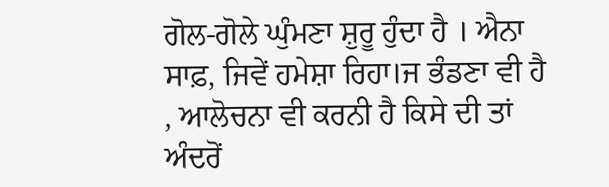ਗੋਲ-ਗੋਲੇ ਘੁੰਮਣਾ ਸ਼ੁਰੂ ਹੁੰਦਾ ਹੈ । ਐਨਾ ਸਾਫ਼, ਜਿਵੇਂ ਹਮੇਸ਼ਾ ਰਿਹਾ।ਜ ਭੰਡਣਾ ਵੀ ਹੈ , ਆਲੋਚਨਾ ਵੀ ਕਰਨੀ ਹੈ ਕਿਸੇ ਦੀ ਤਾਂ ਅੰਦਰੋਂ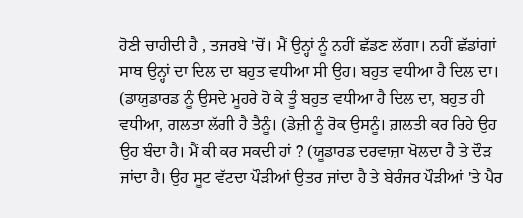ਹੋਣੀ ਚਾਹੀਦੀ ਹੈ , ਤਜਰਬੇ 'ਚੋਂ। ਮੈਂ ਉਨ੍ਹਾਂ ਨੂੰ ਨਹੀਂ ਛੱਡਣ ਲੱਗਾ। ਨਹੀਂ ਛੱਡਾਂਗਾਂ ਸਾਥ ਉਨ੍ਹਾਂ ਦਾ ਦਿਲ ਦਾ ਬਹੁਤ ਵਧੀਆ ਸੀ ਉਹ। ਬਹੁਤ ਵਧੀਆ ਹੈ ਦਿਲ ਦਾ। (ਡਾਯੁਡਾਰਡ ਨੂੰ ਉਸਦੇ ਮੂਹਰੇ ਹੋ ਕੇ ਤੂੰ ਬਹੁਤ ਵਧੀਆ ਹੈ ਦਿਲ ਦਾ, ਬਹੁਤ ਹੀ ਵਧੀਆ, ਗਲਤਾ ਲੱਗੀ ਹੈ ਤੈਨੂੰ। (ਡੇਜ਼ੀ ਨੂੰ ਰੋਕ ਉਸਨੂੰ। ਗ਼ਲਤੀ ਕਰ ਰਿਹੇ ਉਹ ਉਹ ਬੰਦਾ ਹੈ। ਮੈਂ ਕੀ ਕਰ ਸਕਦੀ ਹਾਂ ? (ਯੂਡਾਰਡ ਦਰਵਾਜ਼ਾ ਖੋਲਦਾ ਹੈ ਤੇ ਦੌੜ ਜਾਂਦਾ ਹੈ। ਉਹ ਸੂਟ ਵੱਟਦਾ ਪੌੜੀਆਂ ਉਤਰ ਜਾਂਦਾ ਹੈ ਤੇ ਬੇਰੰਜਰ ਪੌੜੀਆਂ 'ਤੇ ਪੈਰ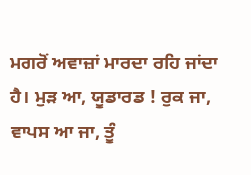ਮਗਰੋਂ ਅਵਾਜ਼ਾਂ ਮਾਰਦਾ ਰਹਿ ਜਾਂਦਾ ਹੈ। ਮੁੜ ਆ, ਯੂਡਾਰਡ ! ਰੁਕ ਜਾ, ਵਾਪਸ ਆ ਜਾ, ਤੂੰ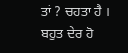ਤਾਂ ? ਚਹਤਾ ਹੈ । ਬਹੁਤ ਦੇਰ ਹੋ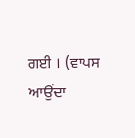ਗਈ । (ਵਾਪਸ ਆਉਂਦਾ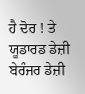ਹੈ ਦੋਰ ! ਤੇ ਯੂਡਾਰਡ ਡੇਜ਼ੀ ਬੇਰੰਜਰ ਡੇਜ਼ੀ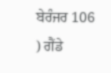ਬੇਰੰਜਰ 106 ) ਗੈਂਡੇ